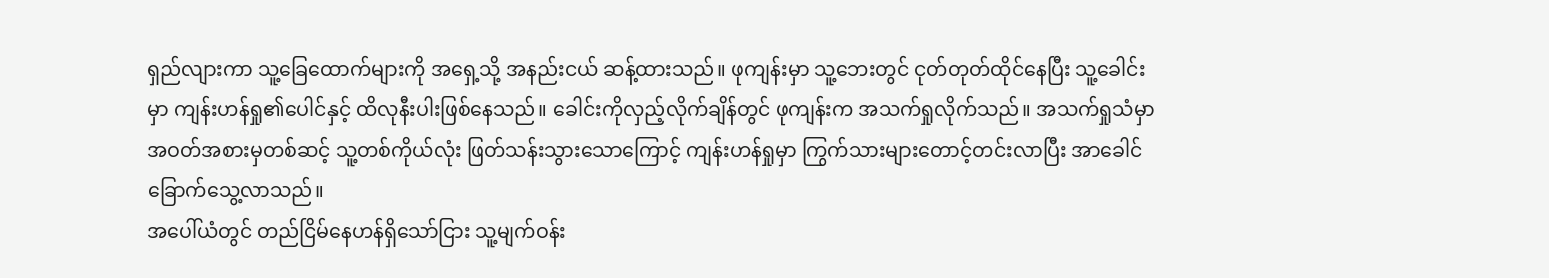ရှည်လျားကာ သူ့ခြေထောက်များကို အရှေ့သို့ အနည်းငယ် ဆန့်ထားသည်။ ဖုကျန်းမှာ သူ့ဘေးတွင် ငုတ်တုတ်ထိုင်နေပြီး သူ့ခေါင်းမှာ ကျန်းဟန်ရှု၏ပေါင်နှင့် ထိလုနီးပါးဖြစ်နေသည်။ ခေါင်းကိုလှည့်လိုက်ချိန်တွင် ဖုကျန်းက အသက်ရှုလိုက်သည်။ အသက်ရှုသံမှာ အဝတ်အစားမှတစ်ဆင့် သူ့တစ်ကိုယ်လုံး ဖြတ်သန်းသွားသောကြောင့် ကျန်းဟန်ရှုမှာ ကြွက်သားများတောင့်တင်းလာပြီး အာခေါင်ခြောက်သွေ့လာသည်။
အပေါ်ယံတွင် တည်ငြိမ်နေဟန်ရှိသော်ငြား သူ့မျက်ဝန်း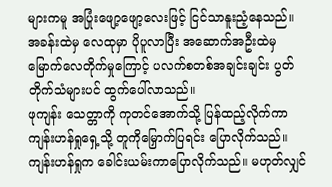များကမူ အပြုံးဖျော့ဖျော့လေးဖြင့် ငြင်သာနူးညံ့နေသည်။
အခန်းထဲမှ လေထုမှာ ပိုပူလာပြီး အဆောက်အဦးထဲမှ မြောက်လေတိုက်မှုကြောင့် ပလက်စတစ်အချင်းချင်း ပွတ်တိုက်သံများပင် ထွက်ပေါ်လာသည်။
ဖုကျန်း သေတ္တာကို ကုတင်အောက်သို့ ပြန်ထည့်လိုက်ကာ ကျန်းဟန်ရှုရှေ့သို့ တူကိုမြှောက်ပြရင်း ပြောလိုက်သည်။
ကျန်းဟန်ရှုက ခေါင်းယမ်းကာပြောလိုက်သည်။ မဟုတ်လျှင်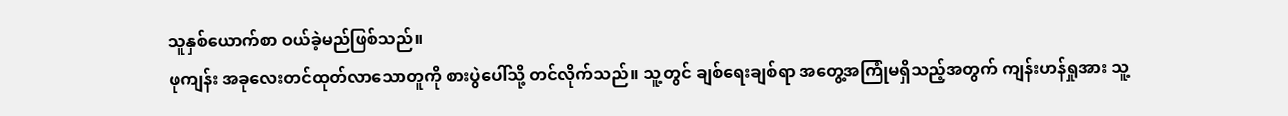သူနှစ်ယောက်စာ ဝယ်ခဲ့မည်ဖြစ်သည်။
ဖုကျန်း အခုလေးတင်ထုတ်လာသောတူကို စားပွဲပေါ်သို့ တင်လိုက်သည်။ သူ့တွင် ချစ်ရေးချစ်ရာ အတွေ့အကြုံမရှိသည့်အတွက် ကျန်းဟန်ရှုအား သူ့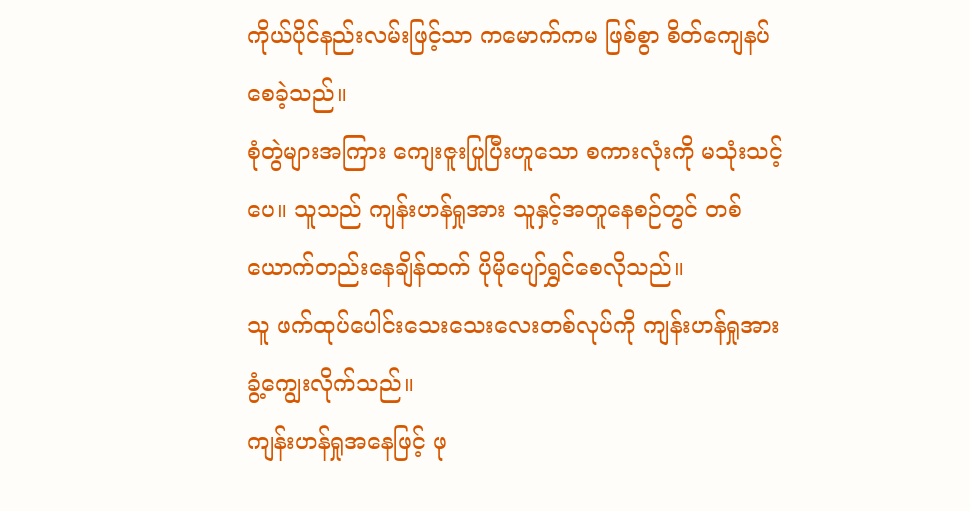ကိုယ်ပိုင်နည်းလမ်းဖြင့်သာ ကမောက်ကမ ဖြစ်စွာ စိတ်ကျေနပ်စေခဲ့သည်။
စုံတွဲများအကြား ကျေးဇူးပြုပြီးဟူသော စကားလုံးကို မသုံးသင့်ပေ။ သူသည် ကျန်းဟန်ရှုအား သူနှင့်အတူနေစဉ်တွင် တစ်ယောက်တည်းနေချိန်ထက် ပိုမိုပျော်ရွှင်စေလိုသည်။
သူ ဖက်ထုပ်ပေါင်းသေးသေးလေးတစ်လုပ်ကို ကျန်းဟန်ရှုအား ခွံ့ကျွေးလိုက်သည်။
ကျန်းဟန်ရှုအနေဖြင့် ဖု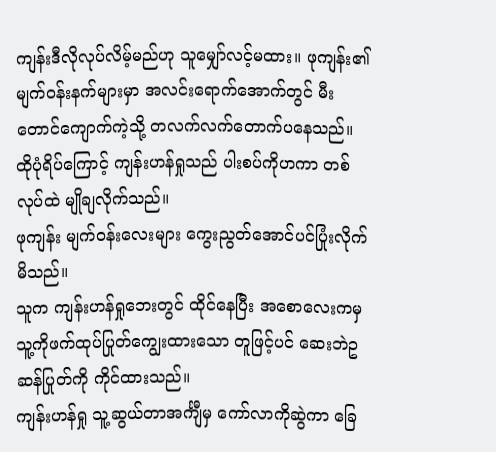ကျန်းဒီလိုလုပ်လိမ့်မည်ဟု သူမျှော်လင့်မထား။ ဖုကျန်း၏ မျက်ဝန်းနက်များမှာ အလင်းရောက်အောက်တွင် မီးတောင်ကျောက်ကဲ့သို့ တလက်လက်တောက်ပနေသည်။ ထိုပုံရိပ်ကြောင့် ကျန်းဟန်ရှုသည် ပါးစပ်ကိုဟကာ တစ်လုပ်ထဲ မျိုချလိုက်သည်။
ဖုကျန်း မျက်ဝန်းလေးများ ကွေးညွတ်အောင်ပင်ပြုံးလိုက်မိသည်။
သူက ကျန်းဟန်ရှုဘေးတွင် ထိုင်နေပြီး အစောလေးကမှ သူ့ကိုဖက်ထုပ်ပြုတ်ကျွေးထားသော တူဖြင့်ပင် ဆေးဘဲဥဆန်ပြုတ်ကို ကိုင်ထားသည်။
ကျန်းဟန်ရှု သူ့ဆွယ်တာအင်္ကျီမှ ကော်လာကိုဆွဲကာ ခြေ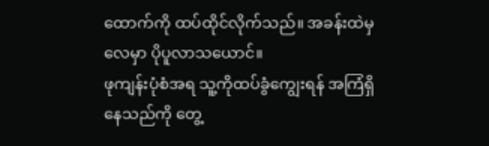ထောက်ကို ထပ်ထိုင်လိုက်သည်။ အခန်းထဲမှ လေမှာ ပိုပူလာသယောင်။
ဖုကျန်းပုံစံအရ သူ့ကိုထပ်ခွံကျွေးရန် အကြံရှိနေသည်ကို တွေ့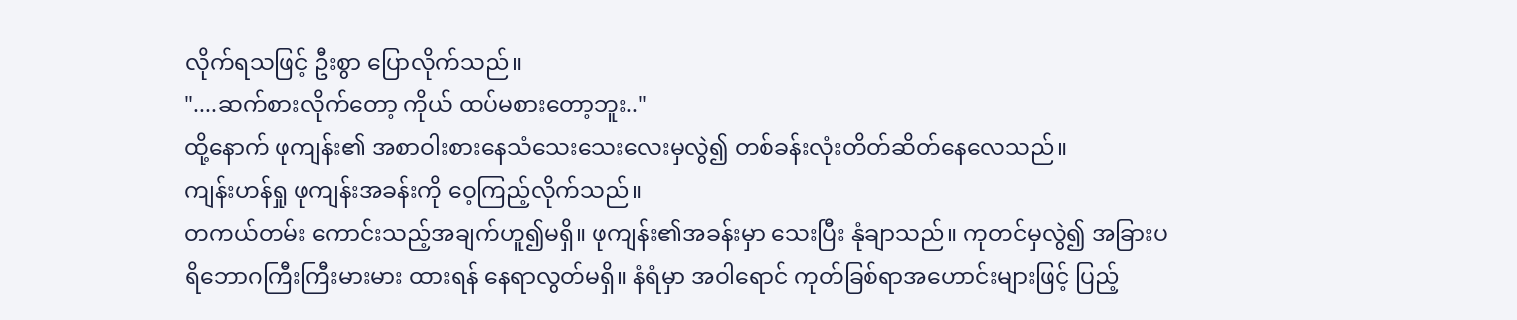လိုက်ရသဖြင့် ဦးစွာ ပြောလိုက်သည်။
"....ဆက်စားလိုက်တော့ ကိုယ် ထပ်မစားတော့ဘူး.."
ထို့နောက် ဖုကျန်း၏ အစာဝါးစားနေသံသေးသေးလေးမှလွဲ၍ တစ်ခန်းလုံးတိတ်ဆိတ်နေလေသည်။
ကျန်းဟန်ရှု ဖုကျန်းအခန်းကို ဝေ့ကြည့်လိုက်သည်။
တကယ်တမ်း ကောင်းသည့်အချက်ဟူ၍မရှိ။ ဖုကျန်း၏အခန်းမှာ သေးပြီး နုံချာသည်။ ကုတင်မှလွဲ၍ အခြားပရိဘောဂကြီးကြီးမားမား ထားရန် နေရာလွတ်မရှိ။ နံရံမှာ အဝါရောင် ကုတ်ခြစ်ရာအဟောင်းများဖြင့် ပြည့်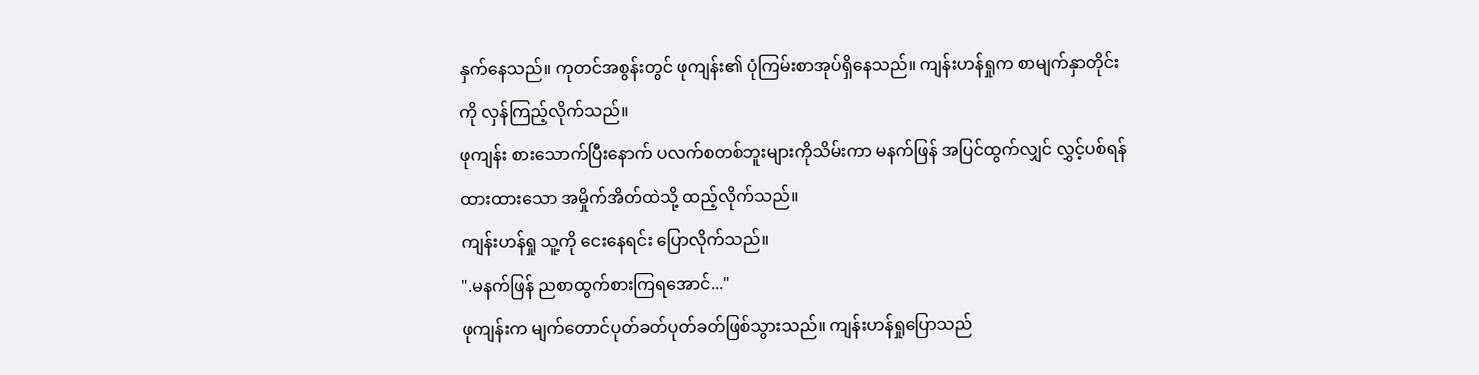နှက်နေသည်။ ကုတင်အစွန်းတွင် ဖုကျန်း၏ ပုံကြမ်းစာအုပ်ရှိနေသည်။ ကျန်းဟန်ရှုက စာမျက်နှာတိုင်းကို လှန်ကြည့်လိုက်သည်။
ဖုကျန်း စားသောက်ပြီးနောက် ပလက်စတစ်ဘူးများကိုသိမ်းကာ မနက်ဖြန် အပြင်ထွက်လျှင် လွှင့်ပစ်ရန် ထားထားသော အမှိုက်အိတ်ထဲသို့ ထည့်လိုက်သည်။
ကျန်းဟန်ရှု သူ့ကို ငေးနေရင်း ပြောလိုက်သည်။
".မနက်ဖြန် ညစာထွက်စားကြရအောင်..."
ဖုကျန်းက မျက်တောင်ပုတ်ခတ်ပုတ်ခတ်ဖြစ်သွားသည်။ ကျန်းဟန်ရှုပြောသည်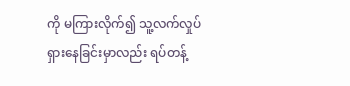ကို မကြားလိုက်၍ သူ့လက်လှုပ်ရှားနေခြင်းမှာလည်း ရပ်တန့်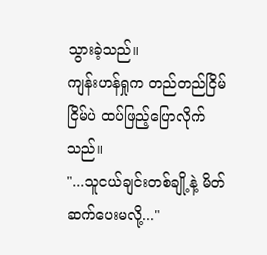သွားခဲ့သည်။
ကျန်းဟန်ရှုက တည်တည်ငြိမ်ငြိမ်ပဲ ထပ်ဖြည့်ပြောလိုက်သည်။
"...သူငယ်ချင်းတစ်ချို့နဲ့ မိတ်ဆက်ပေးမလို့..."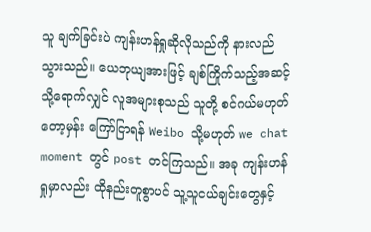သူ ချက်ခြင်းပဲ ကျန်းဟန်ရှုဆိုလိုသည်ကို နားလည်သွားသည်။ ယေဘုယျအားဖြင့် ချစ်ကြိုက်သည့်အဆင့်သို့ရောက်လျှင် လူအများစုသည် သူတို့ စင်ဂယ်မဟုတ်တော့မှန်း ကြော်ငြာရန် Weibo သို့မဟုတ် we chat moment တွင် post တင်ကြသည်။ အခု ကျန်းဟန်ရှုမှာလည်း ထိုနည်းတူစွာပင် သူ့သူငယ်ချင်းတွေနှင့်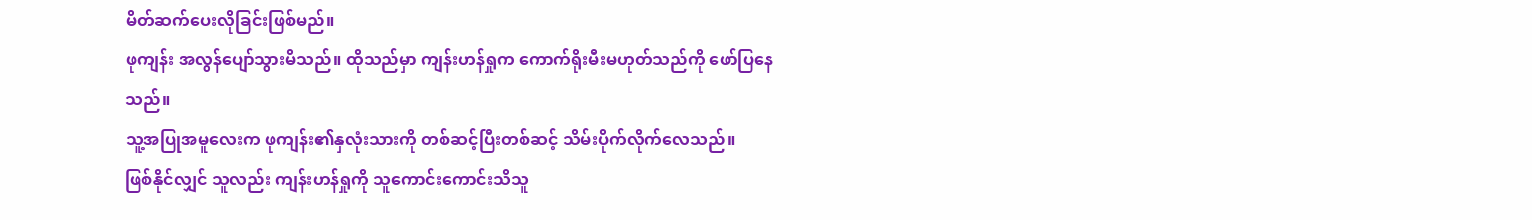မိတ်ဆက်ပေးလိုခြင်းဖြစ်မည်။
ဖုကျန်း အလွန်ပျော်သွားမိသည်။ ထိုသည်မှာ ကျန်းဟန်ရှုက ကောက်ရိုးမီးမဟုတ်သည်ကို ဖော်ပြနေသည်။
သူ့အပြုအမူလေးက ဖုကျန်း၏နှလုံးသားကို တစ်ဆင့်ပြီးတစ်ဆင့် သိမ်းပိုက်လိုက်လေသည်။
ဖြစ်နိုင်လျှင် သူလည်း ကျန်းဟန်ရှုကို သူကောင်းကောင်းသိသူ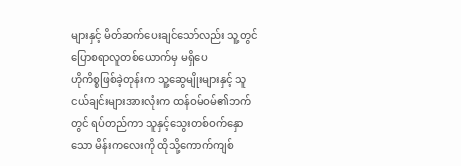များနှင့် မိတ်ဆက်ပေးချင်သော်လည်း သူ့တွင် ပြောစရာလူတစ်ယောက်မှ မရှိပေ
ဟိုကိစ္စဖြစ်ခဲ့တုန်းက သူ့ဆွေမျိုးများနှင့် သူငယ်ချင်းများအားလုံးက ထန်ဝမ်ဝမ်၏ဘက်တွင် ရပ်တည်ကာ သူနှင့်သွေးတစ်ဝက်နှောသော မိန်းကလေးကို ထိုသို့ကောက်ကျစ်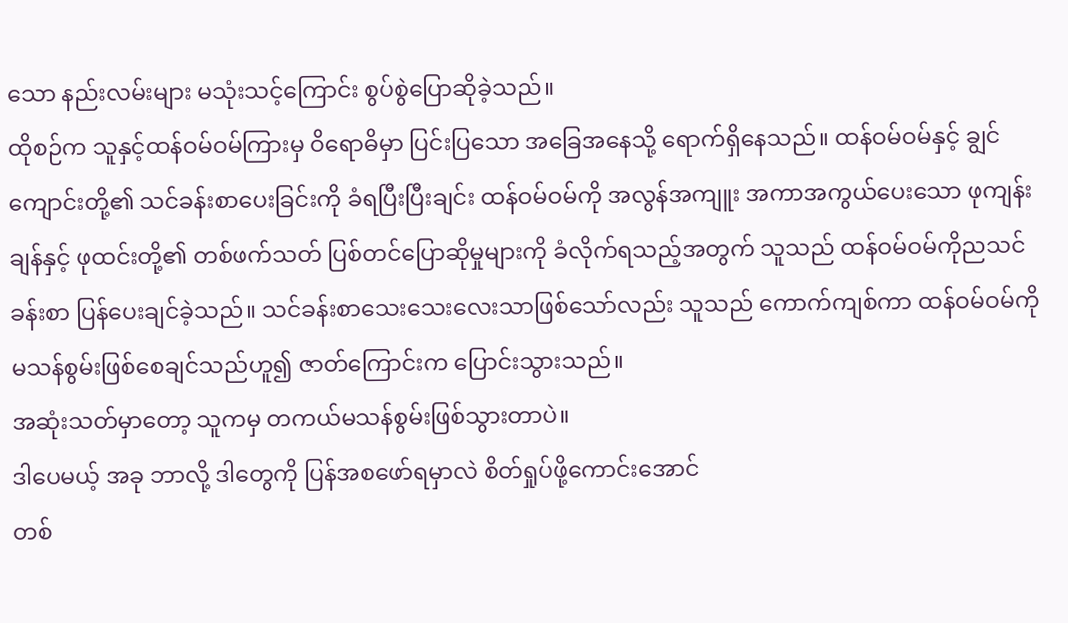သော နည်းလမ်းများ မသုံးသင့်ကြောင်း စွပ်စွဲပြောဆိုခဲ့သည်။
ထိုစဉ်က သူနှင့်ထန်ဝမ်ဝမ်ကြားမှ ဝိရောဓိမှာ ပြင်းပြသော အခြေအနေသို့ ရောက်ရှိနေသည်။ ထန်ဝမ်ဝမ်နှင့် ချွင်ကျောင်းတို့၏ သင်ခန်းစာပေးခြင်းကို ခံရပြီးပြီးချင်း ထန်ဝမ်ဝမ်ကို အလွန်အကျူး အကာအကွယ်ပေးသော ဖုကျန်းချန်နှင့် ဖုထင်းတို့၏ တစ်ဖက်သတ် ပြစ်တင်ပြောဆိုမှုများကို ခံလိုက်ရသည့်အတွက် သူသည် ထန်ဝမ်ဝမ်ကိုညသင်ခန်းစာ ပြန်ပေးချင်ခဲ့သည်။ သင်ခန်းစာသေးသေးလေးသာဖြစ်သော်လည်း သူသည် ကောက်ကျစ်ကာ ထန်ဝမ်ဝမ်ကို မသန်စွမ်းဖြစ်စေချင်သည်ဟူ၍ ဇာတ်ကြောင်းက ပြောင်းသွားသည်။
အဆုံးသတ်မှာတော့ သူကမှ တကယ်မသန်စွမ်းဖြစ်သွားတာပဲ။
ဒါပေမယ့် အခု ဘာလို့ ဒါတွေကို ပြန်အစဖော်ရမှာလဲ စိတ်ရှုပ်ဖို့ကောင်းအောင်
တစ်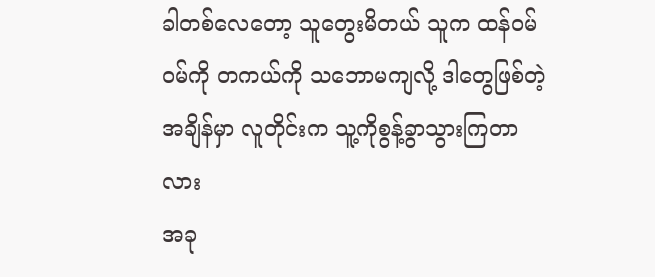ခါတစ်လေတော့ သူတွေးမိတယ် သူက ထန်ဝမ်ဝမ်ကို တကယ်ကို သဘောမကျလို့ ဒါတွေဖြစ်တဲ့အချိန်မှာ လူတိုင်းက သူ့ကိုစွန့်ခွာသွားကြတာလား
အခု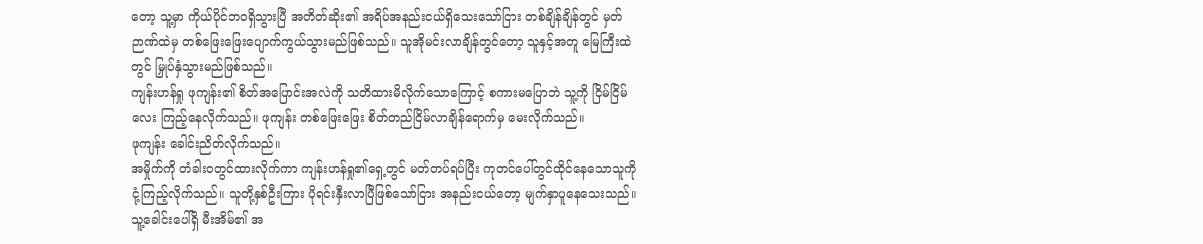တော့ သူ့မှာ ကိုယ်ပိုင်ဘဝရှိသွားပြီ အတိတ်ဆိုး၏ အရိပ်အနည်းငယ်ရှိသေးသော်ငြား တစ်ချိန်ချိန်တွင် မှတ်ဉာဏ်ထဲမှ တစ်ဖြေးဖြေးပျောက်ကွယ်သွားမည်ဖြစ်သည်။ သူအိုမင်းလာချိန်တွင်တော့ သူနှင့်အတူ မြေကြီးထဲတွင် မြှုပ်နှံသွားမည်ဖြစ်သည်။
ကျန်းဟန်ရှု ဖုကျန်း၏ စိတ်အပြောင်းအလဲကို သတိထားမိလိုက်သောကြောင့် စကားမပြောဘဲ သူ့ကို ငြိမ်ငြိမ်လေး ကြည့်နေလိုက်သည်။ ဖုကျန်း တစ်ဖြေးဖြေး စိတ်တည်ငြိမ်လာချိန်ရောက်မှ မေးလိုက်သည်။
ဖုကျန်း ခေါင်းညိတ်လိုက်သည်။
အမှိုက်ကို တံခါးဝတွင်ထားလိုက်ကာ ကျန်းဟန်ရှု၏ရှေ့တွင် မတ်တပ်ရပ်ပြီး ကုတင်ပေါ်တွင်ထိုင်နေသောသူကို ငုံ့ကြည့်လိုက်သည်။ သူတို့နှစ်ဦးကြား ပိုရင်းနှီးလာပြီဖြစ်သော်ငြား အနည်းငယ်တော့ မျက်နှာပူနေသေးသည်။
သူ့ခေါင်းပေါ်ရှိ မီးအိမ်၏ အ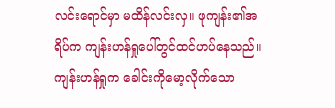လင်းရောင်မှာ မထိန်လင်းလှ။ ဖုကျန်း၏အရိပ်က ကျန်းဟန်ရှုပေါ်တွင်ထင်ဟပ်နေသည်။ ကျန်းဟန်ရှုက ခေါင်းကိုမော့လိုက်သော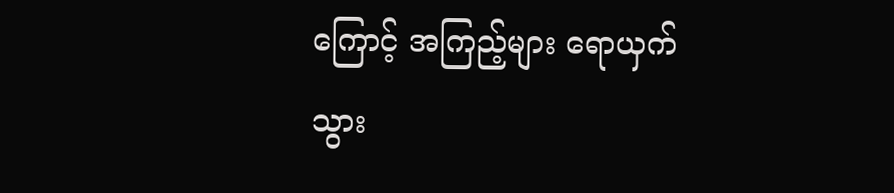ကြောင့် အကြည့်များ ရောယှက်သွား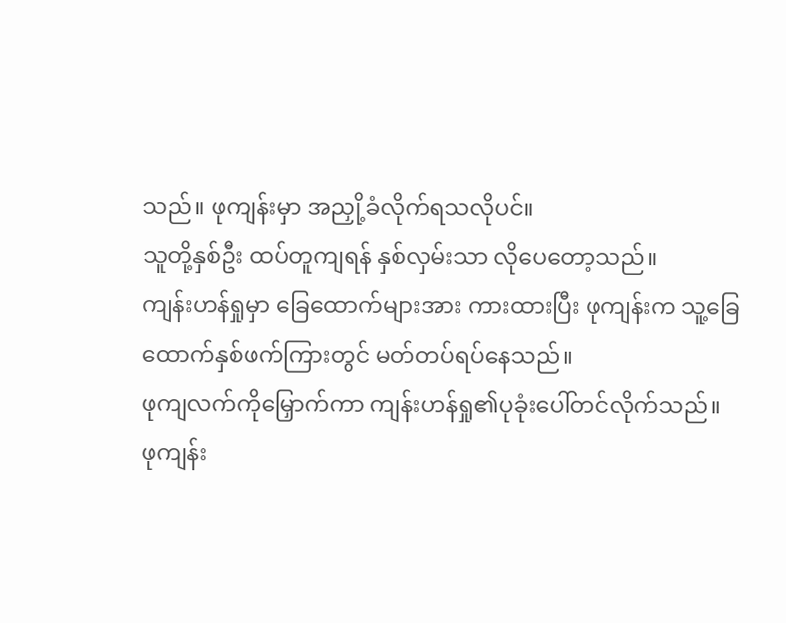သည်။ ဖုကျန်းမှာ အညှို့ခံလိုက်ရသလိုပင်။
သူတို့နှစ်ဦး ထပ်တူကျရန် နှစ်လှမ်းသာ လိုပေတော့သည်။
ကျန်းဟန်ရှုမှာ ခြေထောက်များအား ကားထားပြီး ဖုကျန်းက သူ့ခြေထောက်နှစ်ဖက်ကြားတွင် မတ်တပ်ရပ်နေသည်။
ဖုကျလက်ကိုမြှောက်ကာ ကျန်းဟန်ရှု၏ပုခုံးပေါ်တင်လိုက်သည်။
ဖုကျန်း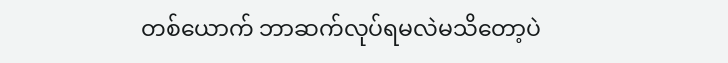တစ်ယောက် ဘာဆက်လုပ်ရမလဲမသိတော့ပဲ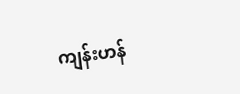ကျန်းဟန်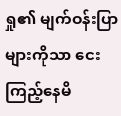ရှု၏ မျက်ဝန်းပြာများကိုသာ ငေးကြည့်နေမိ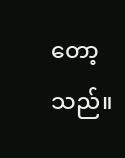တော့သည်။